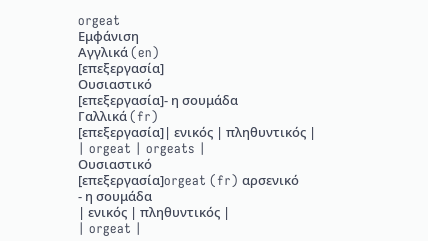orgeat
Εμφάνιση
Αγγλικά (en)
[επεξεργασία]
Ουσιαστικό
[επεξεργασία]- η σουμάδα
Γαλλικά (fr)
[επεξεργασία]| ενικός | πληθυντικός |
| orgeat | orgeats |
Ουσιαστικό
[επεξεργασία]orgeat (fr) αρσενικό
- η σουμάδα
| ενικός | πληθυντικός |
| orgeat |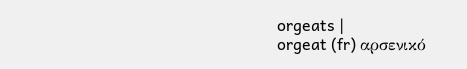orgeats |
orgeat (fr) αρσενικό